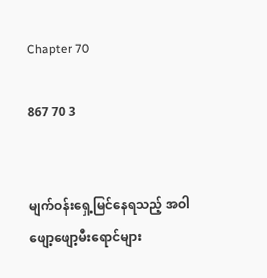Chapter 70

867 70 3


မျက်ဝန်းရှေ့မြင်နေရသည့် အဝါဖျော့ဖျော့မီးရောင်များ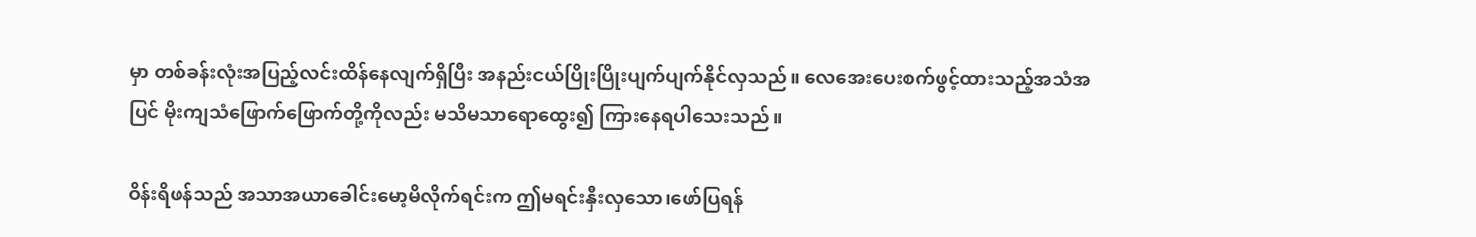မှာ တစ်ခန်းလုံးအပြည့်လင်းထိန်နေလျက်ရှိပြီး အနည်းငယ်ပြိုးပြိုးပျက်ပျက်နိုင်လှသည်။ လေအေးပေးစက်ဖွင့်ထားသည့်အသံအပြင် မိုးကျသံဖြောက်ဖြောက်တို့ကိုလည်း မသိမသာရောထွေး၍ ကြားနေရပါသေးသည်။

ဝိန်းရိဖန်သည် အသာအယာခေါင်းမော့မိလိုက်ရင်းက ဤမရင်းနှီးလှသော၊ဖော်ပြရန်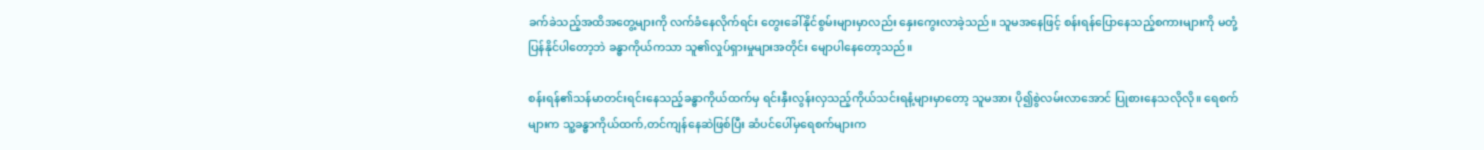ခက်ခဲသည့်အထိအတွေ့များကို လက်ခံနေလိုက်ရင်း တွေးခေါ်နိုင်စွမ်းများမှာလည်း နှေးကွေးလာခဲ့သည်။ သူမအနေဖြင့် စန်းရန်ပြောနေသည့်စကားများကို မတုံ့ပြန်နိုင်ပါတော့ဘဲ ခန္ဓာကိုယ်ကသာ သူ၏လှုပ်ရှားမှုများအတိုင်း မျောပါနေတော့သည်။

စန်းရန်၏သန်မာတင်းရင်းနေသည့်ခန္ဓာကိုယ်ထက်မှ ရင်းနှီးလွန်းလှသည့်ကိုယ်သင်းရနံ့များမှာတော့ သူမအား ပို၍စွဲလမ်းလာအောင် ပြုစားနေသလိုလို။ ရေစက်များက သူ့ခန္ဓာကိုယ်ထက်,တင်ကျန်နေဆဲဖြစ်ပြီး ဆံပင်ပေါ်မှရေစက်များက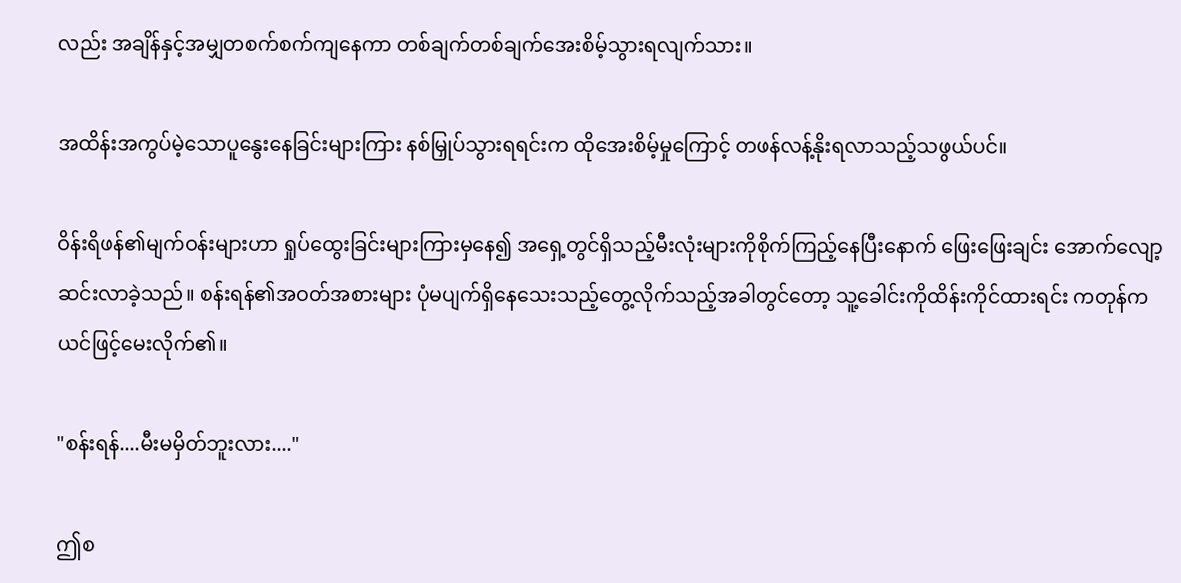လည်း အချိန်နှင့်အမျှတစက်စက်ကျနေကာ တစ်ချက်တစ်ချက်အေးစိမ့်သွားရလျက်သား။

အထိန်းအကွပ်မဲ့သောပူနွေးနေခြင်းများကြား နစ်မြှုပ်သွားရရင်းက ထိုအေးစိမ့်မှုကြောင့် တဖန်လန့်နိုးရလာသည့်သဖွယ်ပင်။

ဝိန်းရိဖန်၏မျက်ဝန်းများဟာ ရှုပ်ထွေးခြင်းများကြားမှနေ၍ အရှေ့တွင်ရှိသည့်မီးလုံးများကိုစိုက်ကြည့်နေပြီးနောက် ဖြေးဖြေးချင်း အောက်လျော့ဆင်းလာခဲ့သည်။ စန်းရန်၏အဝတ်အစားများ ပုံမပျက်ရှိနေသေးသည့်တွေ့လိုက်သည့်အခါတွင်တော့ သူ့ခေါင်းကိုထိန်းကိုင်ထားရင်း ကတုန်ကယင်ဖြင့်မေးလိုက်၏။

"စန်းရန်....မီးမမှိတ်ဘူးလား...."

ဤစ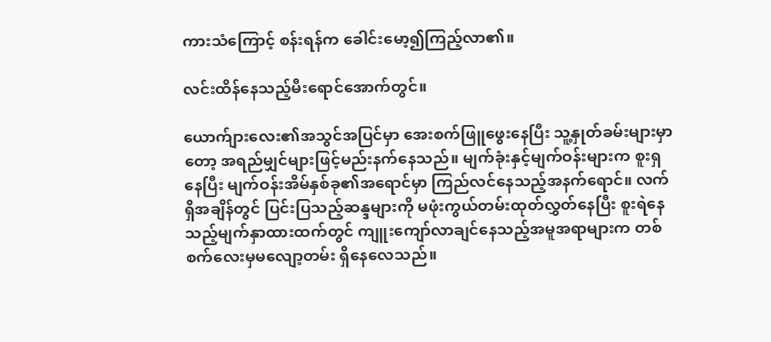ကားသံကြောင့် စန်းရန်က ခေါင်းမော့၍ကြည့်လာ၏။

လင်းထိန်နေသည့်မီးရောင်အောက်တွင်။

ယောက်ျားလေး၏အသွင်အပြင်မှာ အေးစက်ဖြူဖွေးနေပြီး သူ့နှုတ်ခမ်းများမှာတော့ အရည်မျှင်များဖြင့်မည်းနက်နေသည်။ မျက်ခုံးနှင့်မျက်ဝန်းများက စူးရှနေပြီး မျက်ဝန်းအိမ်နှစ်ခု၏အရောင်မှာ ကြည်လင်နေသည့်အနက်ရောင်။ လက်ရှိအချိန်တွင် ပြင်းပြသည့်ဆန္ဒများကို မဖုံးကွယ်တမ်းထုတ်လွှတ်နေပြီး စူးရဲနေသည့်မျက်နှာထားထက်တွင် ကျူးကျော်လာချင်နေသည့်အမူအရာများက တစ်စက်လေးမှမလျော့တမ်း ရှိနေလေသည်။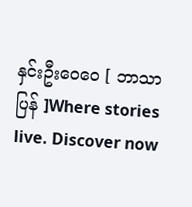နှင်းဦးဝေဝေ [ ဘာသာပြန် ]Where stories live. Discover now